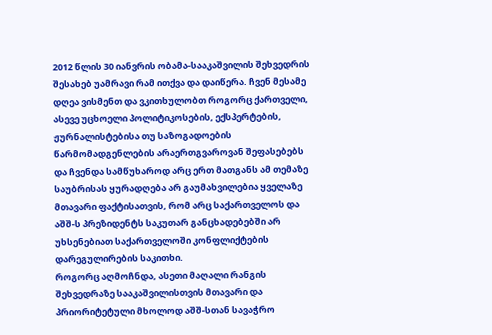2012 წლის 30 იანვრის ობამა-სააკაშვილის შეხვედრის შესახებ უამრავი რამ ითქვა და დაიწერა. ჩვენ მესამე დღეა ვისმენთ და ვკითხულობთ როგორც ქართველი, ასევე უცხოელი პოლიტიკოსების, ექსპერტების, ჟურნალისტებისა თუ საზოგადოების წარმომადგენლების არაერთგვაროვან შეფასებებს და ჩვენდა სამწუხაროდ არც ერთ მათგანს ამ თემაზე საუბრისას ყურადღება არ გაუმახვილებია ყველაზე მთავარი ფაქტისათვის, რომ არც საქართველოს და აშშ-ს პრეზიდენტს საკუთარ განცხადებებში არ უხსენებიათ საქართველოში კონფლიქტების დარეგულირების საკითხი.
როგორც აღმოჩნდა, ასეთი მაღალი რანგის შეხვედრაზე სააკაშვილისთვის მთავარი და პრიორიტეტული მხოლოდ აშშ-სთან სავაჭრო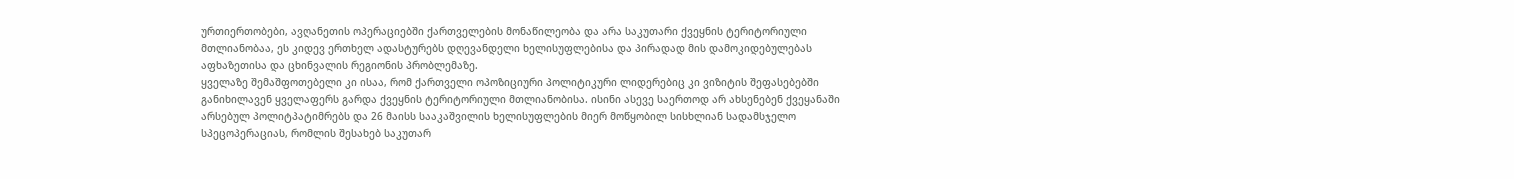ურთიერთობები, ავღანეთის ოპერაციებში ქართველების მონაწილეობა და არა საკუთარი ქვეყნის ტერიტორიული მთლიანობაა, ეს კიდევ ერთხელ ადასტურებს დღევანდელი ხელისუფლებისა და პირადად მის დამოკიდებულებას აფხაზეთისა და ცხინვალის რეგიონის პრობლემაზე.
ყველაზე შემაშფოთებელი კი ისაა, რომ ქართველი ოპოზიციური პოლიტიკური ლიდერებიც კი ვიზიტის შეფასებებში განიხილავენ ყველაფერს გარდა ქვეყნის ტერიტორიული მთლიანობისა. ისინი ასევე საერთოდ არ ახსენებენ ქვეყანაში არსებულ პოლიტპატიმრებს და 26 მაისს სააკაშვილის ხელისუფლების მიერ მოწყობილ სისხლიან სადამსჯელო სპეცოპერაციას, რომლის შესახებ საკუთარ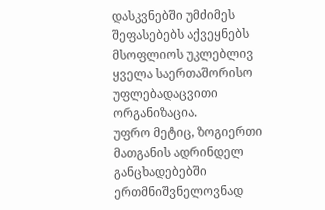დასკვნებში უმძიმეს შეფასებებს აქვეყნებს მსოფლიოს უკლებლივ ყველა საერთაშორისო უფლებადაცვითი ორგანიზაცია.
უფრო მეტიც, ზოგიერთი მათგანის ადრინდელ განცხადებებში ერთმნიშვნელოვნად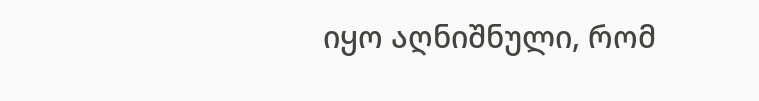იყო აღნიშნული, რომ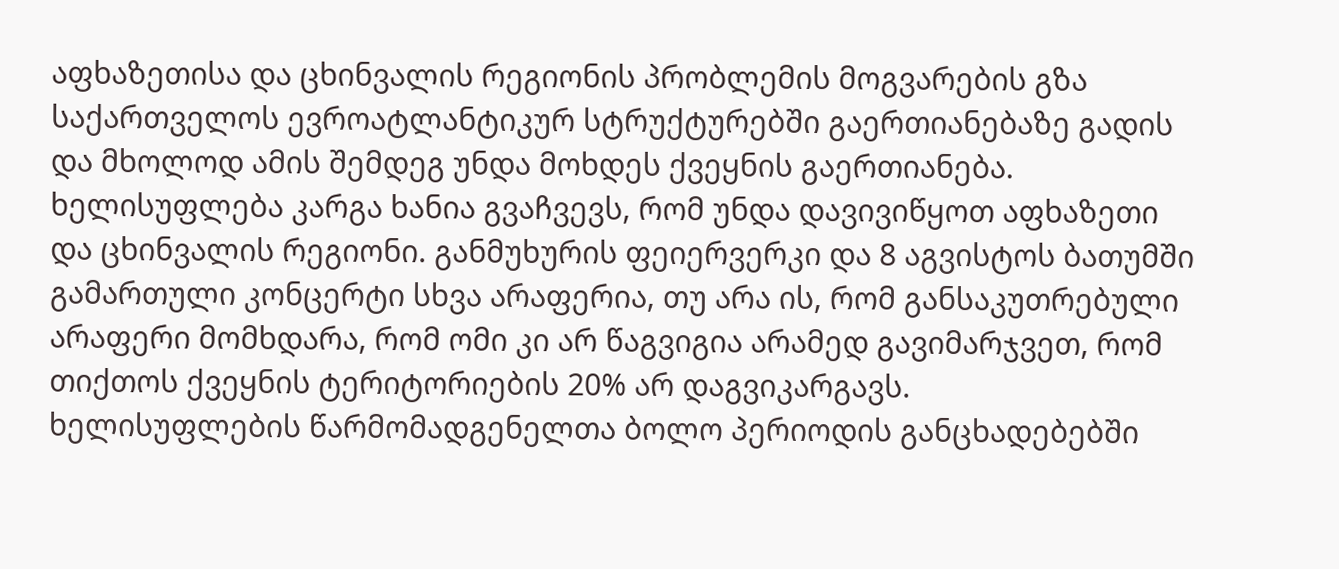აფხაზეთისა და ცხინვალის რეგიონის პრობლემის მოგვარების გზა საქართველოს ევროატლანტიკურ სტრუქტურებში გაერთიანებაზე გადის და მხოლოდ ამის შემდეგ უნდა მოხდეს ქვეყნის გაერთიანება.
ხელისუფლება კარგა ხანია გვაჩვევს, რომ უნდა დავივიწყოთ აფხაზეთი და ცხინვალის რეგიონი. განმუხურის ფეიერვერკი და 8 აგვისტოს ბათუმში გამართული კონცერტი სხვა არაფერია, თუ არა ის, რომ განსაკუთრებული არაფერი მომხდარა, რომ ომი კი არ წაგვიგია არამედ გავიმარჯვეთ, რომ თიქთოს ქვეყნის ტერიტორიების 20% არ დაგვიკარგავს.
ხელისუფლების წარმომადგენელთა ბოლო პერიოდის განცხადებებში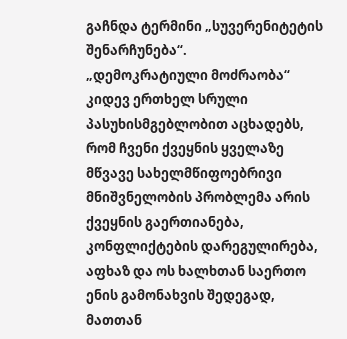გაჩნდა ტერმინი „სუვერენიტეტის შენარჩუნება“.
„დემოკრატიული მოძრაობა“ კიდევ ერთხელ სრული პასუხისმგებლობით აცხადებს, რომ ჩვენი ქვეყნის ყველაზე მწვავე სახელმწიფოებრივი მნიშვნელობის პრობლემა არის ქვეყნის გაერთიანება, კონფლიქტების დარეგულირება, აფხაზ და ოს ხალხთან საერთო ენის გამონახვის შედეგად, მათთან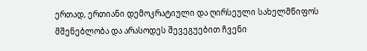ერთად, ერთიანი დემოკრატიული და ღირსეული სახელმწიფოს მშენებლობა და არასოდეს შევეგუებით ჩვენი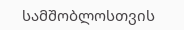სამშობლოსთვის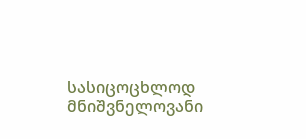სასიცოცხლოდ მნიშვნელოვანი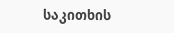საკითხის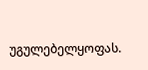უგულებელყოფას.